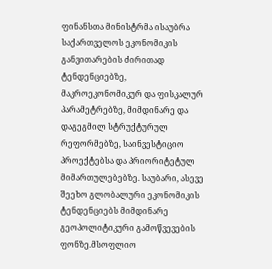ფინანსთა მინისტრმა ისაუბრა საქართველოს ეკონომიკის განვითარების ძირითად ტენდენციებზე, მაკროეკონომიკურ და ფისკალურ პარამეტრებზე, მიმდინარე და დაგეგმილ სტრუქტურულ რეფორმებზე, საინვესტიციო პროექტებსა და პრიორიტეტულ მიმართულებებზე. საუბარი, ასევე შეეხო გლობალური ეკონომიკის ტენდენციებს მიმდინარე გეოპოლიტიკური გამოწვევების ფონზე.მსოფლიო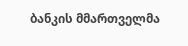ბანკის მმართველმა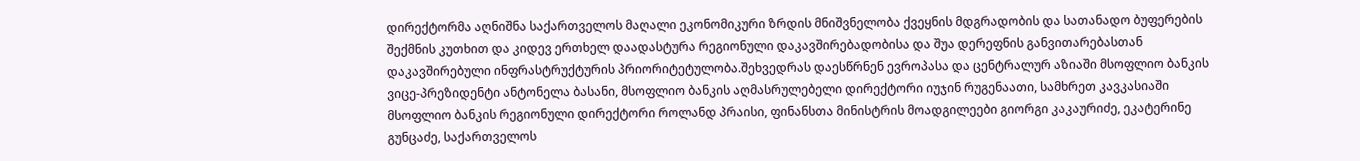დირექტორმა აღნიშნა საქართველოს მაღალი ეკონომიკური ზრდის მნიშვნელობა ქვეყნის მდგრადობის და სათანადო ბუფერების შექმნის კუთხით და კიდევ ერთხელ დაადასტურა რეგიონული დაკავშირებადობისა და შუა დერეფნის განვითარებასთან დაკავშირებული ინფრასტრუქტურის პრიორიტეტულობა.შეხვედრას დაესწრნენ ევროპასა და ცენტრალურ აზიაში მსოფლიო ბანკის ვიცე-პრეზიდენტი ანტონელა ბასანი, მსოფლიო ბანკის აღმასრულებელი დირექტორი იუჯინ რუგენაათი, სამხრეთ კავკასიაში მსოფლიო ბანკის რეგიონული დირექტორი როლანდ პრაისი, ფინანსთა მინისტრის მოადგილეები გიორგი კაკაურიძე, ეკატერინე გუნცაძე, საქართველოს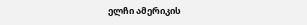ელჩი ამერიკის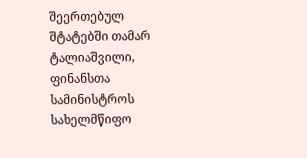შეერთებულ შტატებში თამარ ტალიაშვილი, ფინანსთა სამინისტროს სახელმწიფო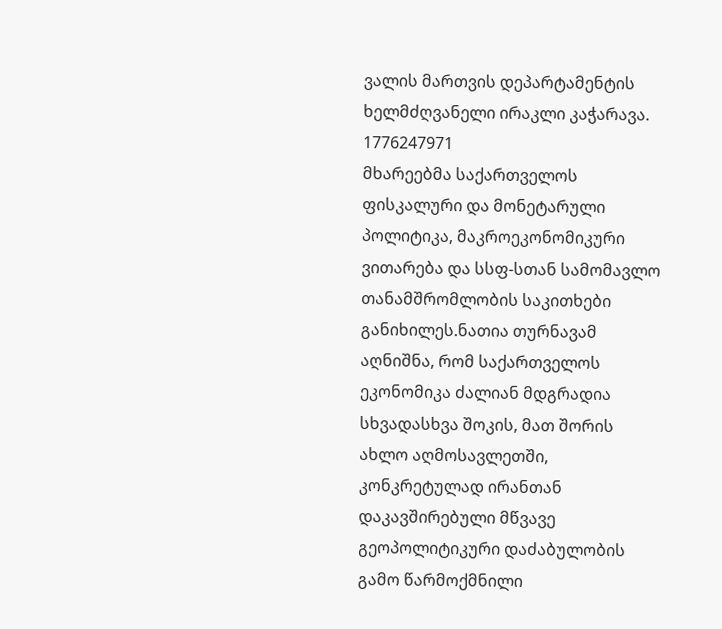ვალის მართვის დეპარტამენტის ხელმძღვანელი ირაკლი კაჭარავა.
1776247971
მხარეებმა საქართველოს ფისკალური და მონეტარული პოლიტიკა, მაკროეკონომიკური ვითარება და სსფ-სთან სამომავლო თანამშრომლობის საკითხები განიხილეს.ნათია თურნავამ აღნიშნა, რომ საქართველოს ეკონომიკა ძალიან მდგრადია სხვადასხვა შოკის, მათ შორის ახლო აღმოსავლეთში, კონკრეტულად ირანთან დაკავშირებული მწვავე გეოპოლიტიკური დაძაბულობის გამო წარმოქმნილი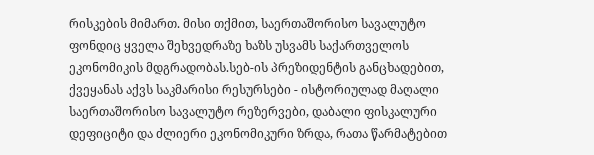რისკების მიმართ. მისი თქმით, საერთაშორისო სავალუტო ფონდიც ყველა შეხვედრაზე ხაზს უსვამს საქართველოს ეკონომიკის მდგრადობას.სებ-ის პრეზიდენტის განცხადებით, ქვეყანას აქვს საკმარისი რესურსები - ისტორიულად მაღალი საერთაშორისო სავალუტო რეზერვები, დაბალი ფისკალური დეფიციტი და ძლიერი ეკონომიკური ზრდა, რათა წარმატებით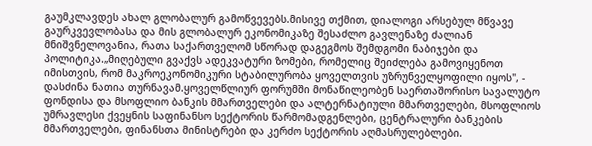გაუმკლავდეს ახალ გლობალურ გამოწვევებს.მისივე თქმით, დიალოგი არსებულ მწვავე გაურკვევლობასა და მის გლობალურ ეკონომიკაზე შესაძლო გავლენაზე ძალიან მნიშვნელოვანია, რათა საქართველომ სწორად დაგეგმოს შემდგომი ნაბიჯები და პოლიტიკა.„მიღებული გვაქვს ადეკვატური ზომები, რომელიც შეიძლება გამოვიყენოთ იმისთვის, რომ მაკროეკონომიკური სტაბილურობა ყოველთვის უზრუნველყოფილი იყოს", - დასძინა ნათია თურნავამ.ყოველწლიურ ფორუმში მონაწილეობენ საერთაშორისო სავალუტო ფონდისა და მსოფლიო ბანკის მმართველები და ალტერნატიული მმართველები, მსოფლიოს უმრავლესი ქვეყნის საფინანსო სექტორის წარმომადგენლები, ცენტრალური ბანკების მმართველები, ფინანსთა მინისტრები და კერძო სექტორის აღმასრულებლები.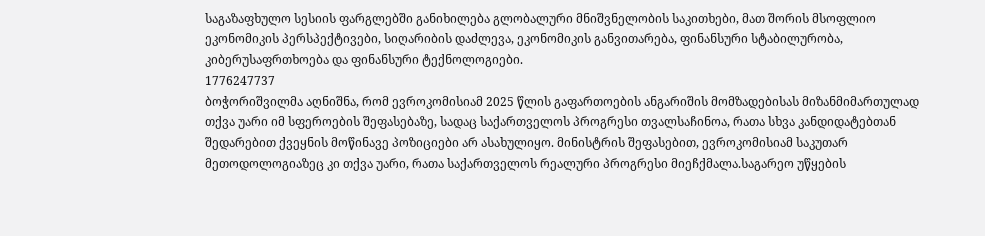საგაზაფხულო სესიის ფარგლებში განიხილება გლობალური მნიშვნელობის საკითხები, მათ შორის მსოფლიო ეკონომიკის პერსპექტივები, სიღარიბის დაძლევა, ეკონომიკის განვითარება, ფინანსური სტაბილურობა, კიბერუსაფრთხოება და ფინანსური ტექნოლოგიები.
1776247737
ბოჭორიშვილმა აღნიშნა, რომ ევროკომისიამ 2025 წლის გაფართოების ანგარიშის მომზადებისას მიზანმიმართულად თქვა უარი იმ სფეროების შეფასებაზე, სადაც საქართველოს პროგრესი თვალსაჩინოა, რათა სხვა კანდიდატებთან შედარებით ქვეყნის მოწინავე პოზიციები არ ასახულიყო. მინისტრის შეფასებით, ევროკომისიამ საკუთარ მეთოდოლოგიაზეც კი თქვა უარი, რათა საქართველოს რეალური პროგრესი მიეჩქმალა.საგარეო უწყების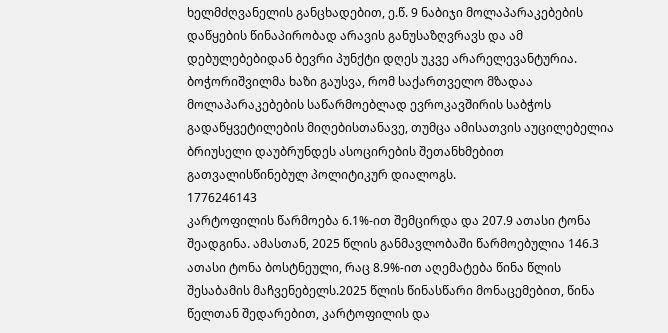ხელმძღვანელის განცხადებით, ე.წ. 9 ნაბიჯი მოლაპარაკებების დაწყების წინაპირობად არავის განუსაზღვრავს და ამ დებულებებიდან ბევრი პუნქტი დღეს უკვე არარელევანტურია. ბოჭორიშვილმა ხაზი გაუსვა, რომ საქართველო მზადაა მოლაპარაკებების საწარმოებლად ევროკავშირის საბჭოს გადაწყვეტილების მიღებისთანავე, თუმცა ამისათვის აუცილებელია ბრიუსელი დაუბრუნდეს ასოცირების შეთანხმებით გათვალისწინებულ პოლიტიკურ დიალოგს.
1776246143
კარტოფილის წარმოება 6.1%-ით შემცირდა და 207.9 ათასი ტონა შეადგინა. ამასთან, 2025 წლის განმავლობაში წარმოებულია 146.3 ათასი ტონა ბოსტნეული, რაც 8.9%-ით აღემატება წინა წლის შესაბამის მაჩვენებელს.2025 წლის წინასწარი მონაცემებით, წინა წელთან შედარებით, კარტოფილის და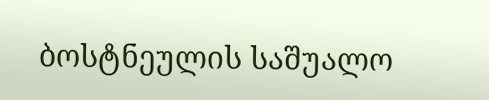ბოსტნეულის საშუალო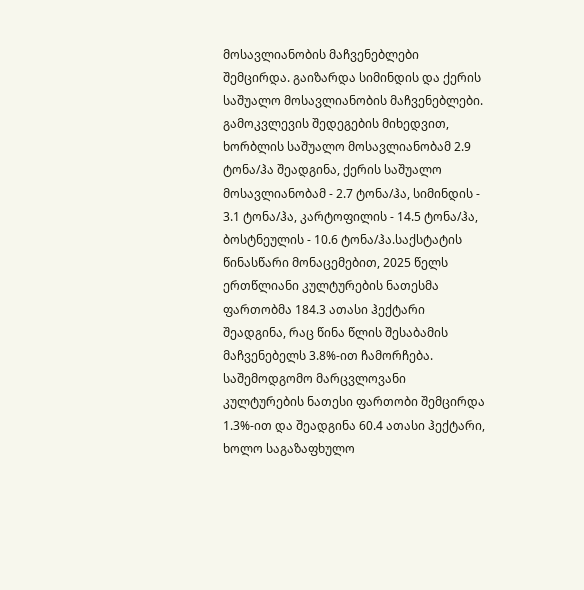მოსავლიანობის მაჩვენებლები შემცირდა. გაიზარდა სიმინდის და ქერის საშუალო მოსავლიანობის მაჩვენებლები. გამოკვლევის შედეგების მიხედვით, ხორბლის საშუალო მოსავლიანობამ 2.9 ტონა/ჰა შეადგინა, ქერის საშუალო მოსავლიანობამ - 2.7 ტონა/ჰა, სიმინდის - 3.1 ტონა/ჰა, კარტოფილის - 14.5 ტონა/ჰა, ბოსტნეულის - 10.6 ტონა/ჰა.საქსტატის წინასწარი მონაცემებით, 2025 წელს ერთწლიანი კულტურების ნათესმა ფართობმა 184.3 ათასი ჰექტარი შეადგინა, რაც წინა წლის შესაბამის მაჩვენებელს 3.8%-ით ჩამორჩება. საშემოდგომო მარცვლოვანი კულტურების ნათესი ფართობი შემცირდა 1.3%-ით და შეადგინა 60.4 ათასი ჰექტარი, ხოლო საგაზაფხულო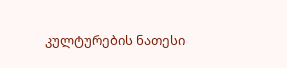კულტურების ნათესი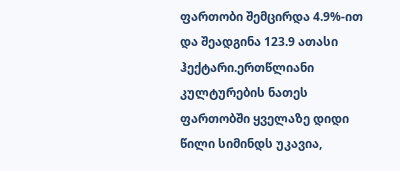ფართობი შემცირდა 4.9%-ით და შეადგინა 123.9 ათასი ჰექტარი.ერთწლიანი კულტურების ნათეს ფართობში ყველაზე დიდი წილი სიმინდს უკავია,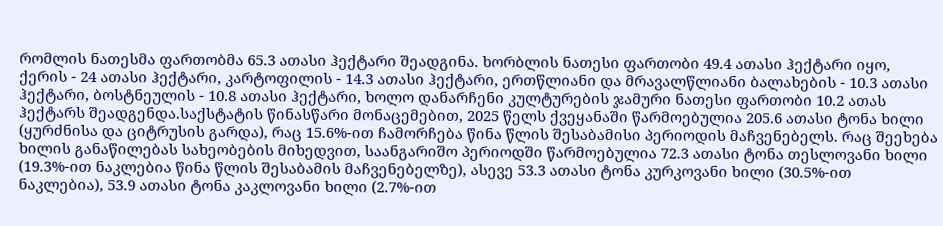რომლის ნათესმა ფართობმა 65.3 ათასი ჰექტარი შეადგინა. ხორბლის ნათესი ფართობი 49.4 ათასი ჰექტარი იყო, ქერის - 24 ათასი ჰექტარი, კარტოფილის - 14.3 ათასი ჰექტარი, ერთწლიანი და მრავალწლიანი ბალახების - 10.3 ათასი ჰექტარი, ბოსტნეულის - 10.8 ათასი ჰექტარი, ხოლო დანარჩენი კულტურების ჯამური ნათესი ფართობი 10.2 ათას ჰექტარს შეადგენდა.საქსტატის წინასწარი მონაცემებით, 2025 წელს ქვეყანაში წარმოებულია 205.6 ათასი ტონა ხილი (ყურძნისა და ციტრუსის გარდა), რაც 15.6%-ით ჩამორჩება წინა წლის შესაბამისი პერიოდის მაჩვენებელს. რაც შეეხება ხილის განაწილებას სახეობების მიხედვით, საანგარიშო პერიოდში წარმოებულია 72.3 ათასი ტონა თესლოვანი ხილი (19.3%-ით ნაკლებია წინა წლის შესაბამის მაჩვენებელზე), ასევე 53.3 ათასი ტონა კურკოვანი ხილი (30.5%-ით ნაკლებია), 53.9 ათასი ტონა კაკლოვანი ხილი (2.7%-ით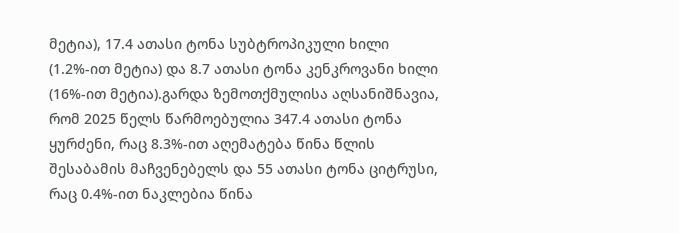მეტია), 17.4 ათასი ტონა სუბტროპიკული ხილი (1.2%-ით მეტია) და 8.7 ათასი ტონა კენკროვანი ხილი (16%-ით მეტია).გარდა ზემოთქმულისა აღსანიშნავია, რომ 2025 წელს წარმოებულია 347.4 ათასი ტონა ყურძენი, რაც 8.3%-ით აღემატება წინა წლის შესაბამის მაჩვენებელს და 55 ათასი ტონა ციტრუსი, რაც 0.4%-ით ნაკლებია წინა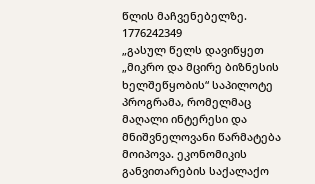წლის მაჩვენებელზე.
1776242349
„გასულ წელს დავიწყეთ „მიკრო და მცირე ბიზნესის ხელშეწყობის“ საპილოტე პროგრამა, რომელმაც მაღალი ინტერესი და მნიშვნელოვანი წარმატება მოიპოვა. ეკონომიკის განვითარების საქალაქო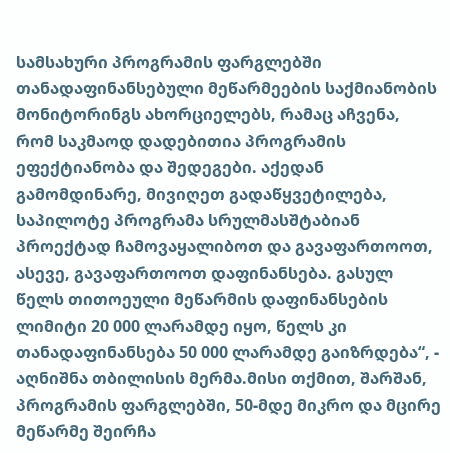სამსახური პროგრამის ფარგლებში თანადაფინანსებული მეწარმეების საქმიანობის მონიტორინგს ახორციელებს, რამაც აჩვენა, რომ საკმაოდ დადებითია პროგრამის ეფექტიანობა და შედეგები. აქედან გამომდინარე, მივიღეთ გადაწყვეტილება, საპილოტე პროგრამა სრულმასშტაბიან პროექტად ჩამოვაყალიბოთ და გავაფართოოთ, ასევე, გავაფართოოთ დაფინანსება. გასულ წელს თითოეული მეწარმის დაფინანსების ლიმიტი 20 000 ლარამდე იყო, წელს კი თანადაფინანსება 50 000 ლარამდე გაიზრდება“, - აღნიშნა თბილისის მერმა.მისი თქმით, შარშან, პროგრამის ფარგლებში, 50-მდე მიკრო და მცირე მეწარმე შეირჩა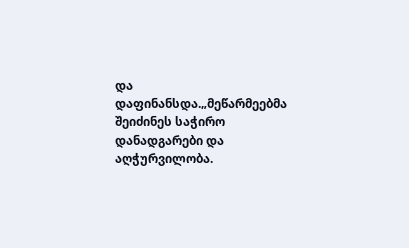და დაფინანსდა.„მეწარმეებმა შეიძინეს საჭირო დანადგარები და აღჭურვილობა.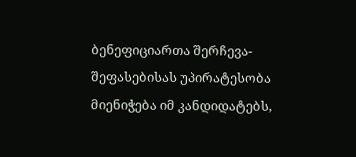ბენეფიციართა შერჩევა-შეფასებისას უპირატესობა მიენიჭება იმ კანდიდატებს,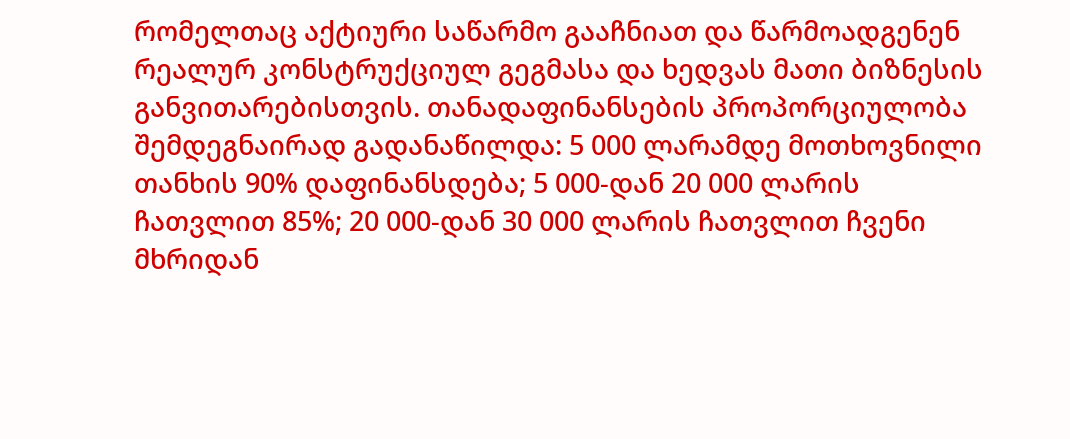რომელთაც აქტიური საწარმო გააჩნიათ და წარმოადგენენ რეალურ კონსტრუქციულ გეგმასა და ხედვას მათი ბიზნესის განვითარებისთვის. თანადაფინანსების პროპორციულობა შემდეგნაირად გადანაწილდა: 5 000 ლარამდე მოთხოვნილი თანხის 90% დაფინანსდება; 5 000-დან 20 000 ლარის ჩათვლით 85%; 20 000-დან 30 000 ლარის ჩათვლით ჩვენი მხრიდან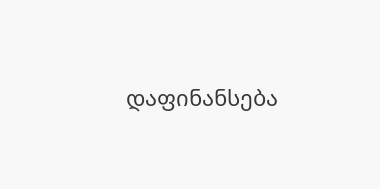დაფინანსება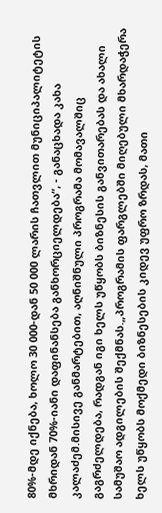80%-მდე იქნება, ხოლო 30 000-დან 50 000 ლარის ჩათვლით მუნიციპალიტეტის მხრიდან 70%-იანი დაფინანსება განხორციელდება“, - განაცხადა კახა კალაძემ.მისივე განმარტებით, აღნიშნული პროგრამა მომავალშიც გაგრძელდება, რადგან იგი ხელს უწყობს ბიზნესის განვითარებას და ახალი სამუშაო ადგილების შექმნას.„პროგრამის ფარგლებში მიღებული მხარდაჭერა ხელს უწყობს მოქმედი ბიზნესების კიდევ უფრო ზრდას, მათი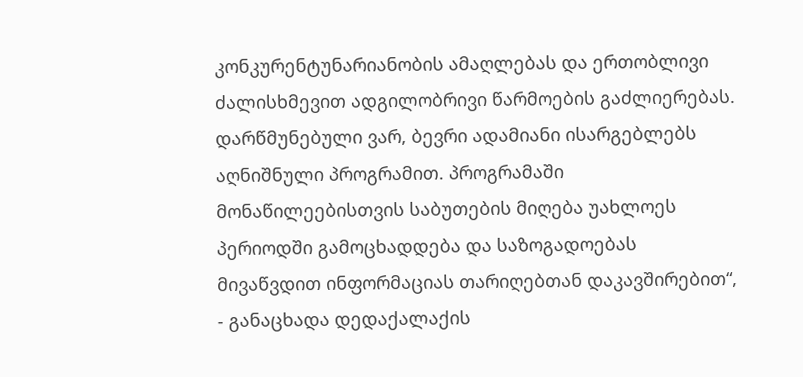კონკურენტუნარიანობის ამაღლებას და ერთობლივი ძალისხმევით ადგილობრივი წარმოების გაძლიერებას. დარწმუნებული ვარ, ბევრი ადამიანი ისარგებლებს აღნიშნული პროგრამით. პროგრამაში მონაწილეებისთვის საბუთების მიღება უახლოეს პერიოდში გამოცხადდება და საზოგადოებას მივაწვდით ინფორმაციას თარიღებთან დაკავშირებით“, - განაცხადა დედაქალაქის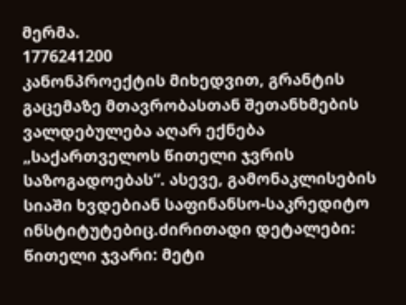მერმა.
1776241200
კანონპროექტის მიხედვით, გრანტის გაცემაზე მთავრობასთან შეთანხმების ვალდებულება აღარ ექნება „საქართველოს წითელი ჯვრის საზოგადოებას“. ასევე, გამონაკლისების სიაში ხვდებიან საფინანსო-საკრედიტო ინსტიტუტებიც.ძირითადი დეტალები: წითელი ჯვარი: მეტი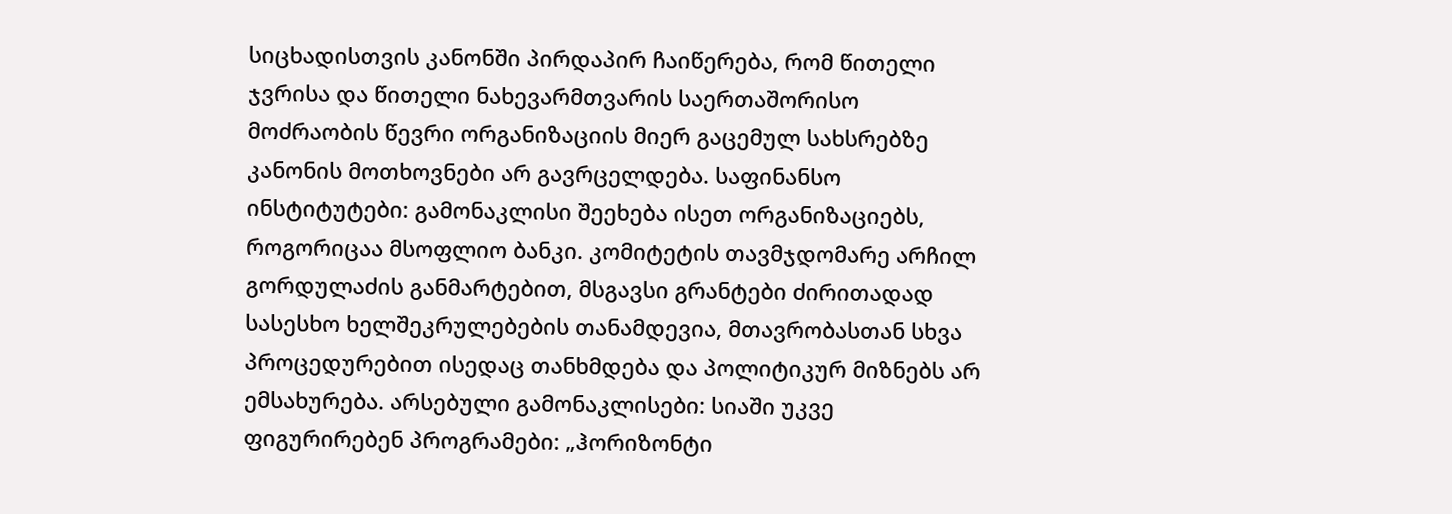სიცხადისთვის კანონში პირდაპირ ჩაიწერება, რომ წითელი ჯვრისა და წითელი ნახევარმთვარის საერთაშორისო მოძრაობის წევრი ორგანიზაციის მიერ გაცემულ სახსრებზე კანონის მოთხოვნები არ გავრცელდება. საფინანსო ინსტიტუტები: გამონაკლისი შეეხება ისეთ ორგანიზაციებს, როგორიცაა მსოფლიო ბანკი. კომიტეტის თავმჯდომარე არჩილ გორდულაძის განმარტებით, მსგავსი გრანტები ძირითადად სასესხო ხელშეკრულებების თანამდევია, მთავრობასთან სხვა პროცედურებით ისედაც თანხმდება და პოლიტიკურ მიზნებს არ ემსახურება. არსებული გამონაკლისები: სიაში უკვე ფიგურირებენ პროგრამები: „ჰორიზონტი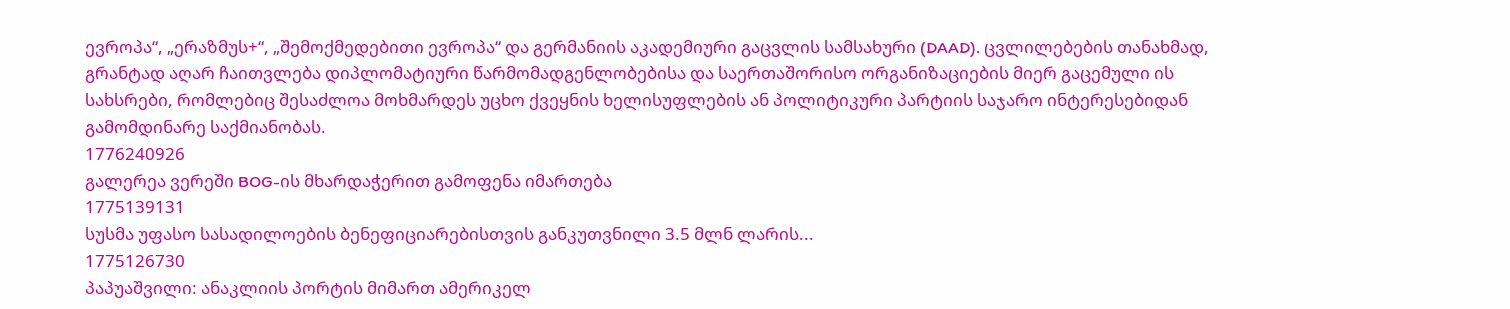ევროპა“, „ერაზმუს+“, „შემოქმედებითი ევროპა“ და გერმანიის აკადემიური გაცვლის სამსახური (DAAD). ცვლილებების თანახმად, გრანტად აღარ ჩაითვლება დიპლომატიური წარმომადგენლობებისა და საერთაშორისო ორგანიზაციების მიერ გაცემული ის სახსრები, რომლებიც შესაძლოა მოხმარდეს უცხო ქვეყნის ხელისუფლების ან პოლიტიკური პარტიის საჯარო ინტერესებიდან გამომდინარე საქმიანობას.
1776240926
გალერეა ვერეში BOG-ის მხარდაჭერით გამოფენა იმართება
1775139131
სუსმა უფასო სასადილოების ბენეფიციარებისთვის განკუთვნილი 3.5 მლნ ლარის...
1775126730
პაპუაშვილი: ანაკლიის პორტის მიმართ ამერიკელ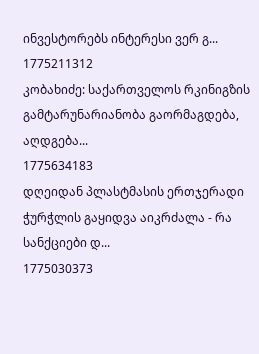ინვესტორებს ინტერესი ვერ გ...
1775211312
კობახიძე: საქართველოს რკინიგზის გამტარუნარიანობა გაორმაგდება, აღდგება...
1775634183
დღეიდან პლასტმასის ერთჯერადი ჭურჭლის გაყიდვა აიკრძალა - რა სანქციები დ...
1775030373